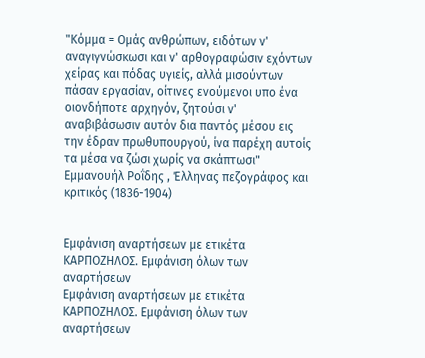"Κόμμα = Ομάς ανθρώπων, ειδότων ν' αναγιγνώσκωσι και ν' αρθογραφώσιν εχόντων χείρας και πόδας υγιείς, αλλά μισούντων πάσαν εργασίαν, οίτινες ενούμενοι υπο ένα οιονδήποτε αρχηγόν, ζητούσι ν' αναβιβάσωσιν αυτόν δια παντός μέσου εις την έδραν πρωθυπουργού, ίνα παρέχη αυτοίς τα μέσα να ζώσι χωρίς να σκάπτωσι"
Εμμανουήλ Ροΐδης , Έλληνας πεζογράφος και κριτικός (1836-1904)


Εμφάνιση αναρτήσεων με ετικέτα ΚΑΡΠΟΖΗΛΟΣ. Εμφάνιση όλων των αναρτήσεων
Εμφάνιση αναρτήσεων με ετικέτα ΚΑΡΠΟΖΗΛΟΣ. Εμφάνιση όλων των αναρτήσεων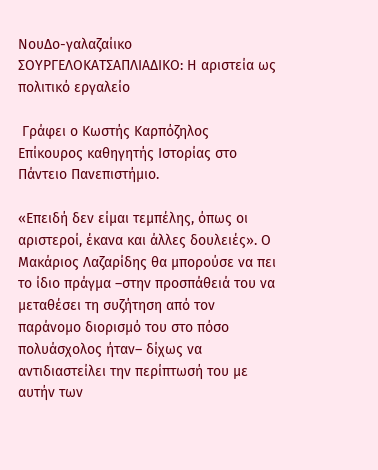ΝουΔο-γαλαζαίικο ΣΟΥΡΓΕΛΟΚΑΤΣΑΠΛΙΑΔΙΚΟ: Η αριστεία ως πολιτικό εργαλείο

 Γράφει ο Κωστής Καρπόζηλος
Επίκουρος καθηγητής Ιστορίας στο Πάντειο Πανεπιστήμιο.

«Επειδή δεν είμαι τεμπέλης, όπως οι αριστεροί, έκανα και άλλες δουλειές». Ο Μακάριος Λαζαρίδης θα μπορούσε να πει το ίδιο πράγμα –στην προσπάθειά του να μεταθέσει τη συζήτηση από τον παράνομο διορισμό του στο πόσο πολυάσχολος ήταν– δίχως να αντιδιαστείλει την περίπτωσή του με αυτήν των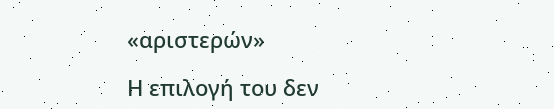«αριστερών»

Η επιλογή του δεν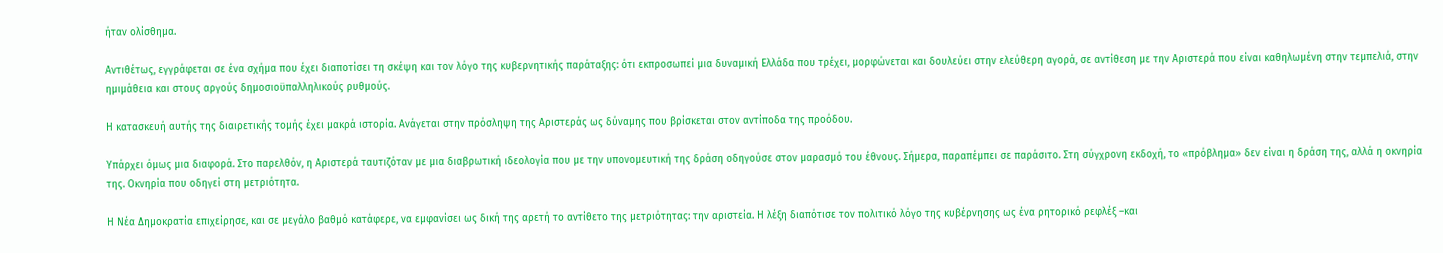ήταν ολίσθημα.

Αντιθέτως, εγγράφεται σε ένα σχήμα που έχει διαποτίσει τη σκέψη και τον λόγο της κυβερνητικής παράταξης: ότι εκπροσωπεί μια δυναμική Ελλάδα που τρέχει, μορφώνεται και δουλεύει στην ελεύθερη αγορά, σε αντίθεση με την Αριστερά που είναι καθηλωμένη στην τεμπελιά, στην ημιμάθεια και στους αργούς δημοσιοϋπαλληλικούς ρυθμούς.

Η κατασκευή αυτής της διαιρετικής τομής έχει μακρά ιστορία. Ανάγεται στην πρόσληψη της Αριστεράς ως δύναμης που βρίσκεται στον αντίποδα της προόδου.

Υπάρχει όμως μια διαφορά. Στο παρελθόν, η Αριστερά ταυτιζόταν με μια διαβρωτική ιδεολογία που με την υπονομευτική της δράση οδηγούσε στον μαρασμό του έθνους. Σήμερα, παραπέμπει σε παράσιτο. Στη σύγχρονη εκδοχή, το «πρόβλημα» δεν είναι η δράση της, αλλά η οκνηρία της. Οκνηρία που οδηγεί στη μετριότητα.

Η Νέα Δημοκρατία επιχείρησε, και σε μεγάλο βαθμό κατάφερε, να εμφανίσει ως δική της αρετή το αντίθετο της μετριότητας: την αριστεία. Η λέξη διαπότισε τον πολιτικό λόγο της κυβέρνησης ως ένα ρητορικό ρεφλέξ –και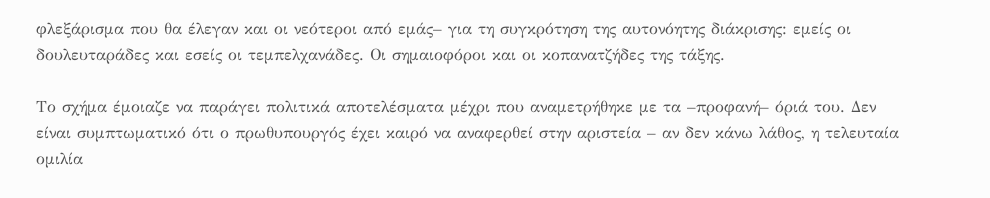φλεξάρισμα που θα έλεγαν και οι νεότεροι από εμάς– για τη συγκρότηση της αυτονόητης διάκρισης: εμείς οι δουλευταράδες και εσείς οι τεμπελχανάδες. Οι σημαιοφόροι και οι κοπανατζήδες της τάξης.

Το σχήμα έμοιαζε να παράγει πολιτικά αποτελέσματα μέχρι που αναμετρήθηκε με τα –προφανή– όριά του. Δεν είναι συμπτωματικό ότι ο πρωθυπουργός έχει καιρό να αναφερθεί στην αριστεία – αν δεν κάνω λάθος, η τελευταία ομιλία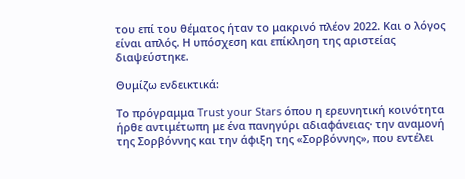του επί του θέματος ήταν το μακρινό πλέον 2022. Και ο λόγος είναι απλός. Η υπόσχεση και επίκληση της αριστείας διαψεύστηκε.

Θυμίζω ενδεικτικά:

Το πρόγραμμα Trust your Stars όπου η ερευνητική κοινότητα ήρθε αντιμέτωπη με ένα πανηγύρι αδιαφάνειας· την αναμονή της Σορβόννης και την άφιξη της «Σορβόννης», που εντέλει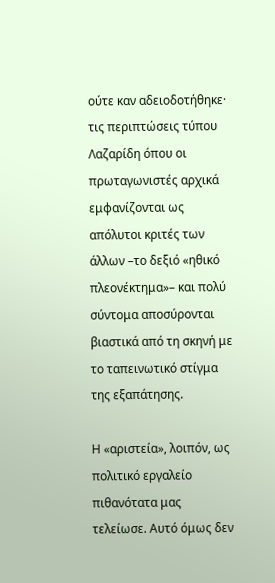ούτε καν αδειοδοτήθηκε· τις περιπτώσεις τύπου Λαζαρίδη όπου οι πρωταγωνιστές αρχικά εμφανίζονται ως απόλυτοι κριτές των άλλων –το δεξιό «ηθικό πλεονέκτημα»– και πολύ σύντομα αποσύρονται βιαστικά από τη σκηνή με το ταπεινωτικό στίγμα της εξαπάτησης.

Η «αριστεία», λοιπόν, ως πολιτικό εργαλείο πιθανότατα μας τελείωσε. Αυτό όμως δεν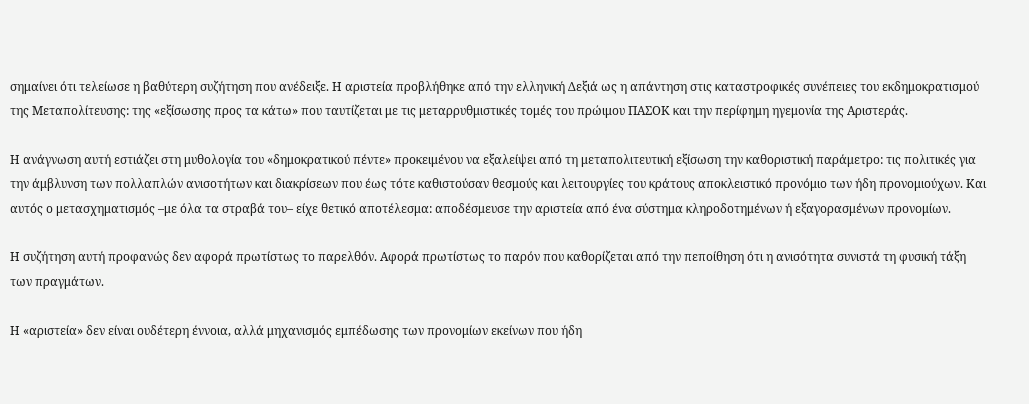σημαίνει ότι τελείωσε η βαθύτερη συζήτηση που ανέδειξε. Η αριστεία προβλήθηκε από την ελληνική Δεξιά ως η απάντηση στις καταστροφικές συνέπειες του εκδημοκρατισμού της Μεταπολίτευσης: της «εξίσωσης προς τα κάτω» που ταυτίζεται με τις μεταρρυθμιστικές τομές του πρώιμου ΠΑΣΟΚ και την περίφημη ηγεμονία της Αριστεράς.

Η ανάγνωση αυτή εστιάζει στη μυθολογία του «δημοκρατικού πέντε» προκειμένου να εξαλείψει από τη μεταπολιτευτική εξίσωση την καθοριστική παράμετρο: τις πολιτικές για την άμβλυνση των πολλαπλών ανισοτήτων και διακρίσεων που έως τότε καθιστούσαν θεσμούς και λειτουργίες του κράτους αποκλειστικό προνόμιο των ήδη προνομιούχων. Και αυτός ο μετασχηματισμός –με όλα τα στραβά του– είχε θετικό αποτέλεσμα: αποδέσμευσε την αριστεία από ένα σύστημα κληροδοτημένων ή εξαγορασμένων προνομίων.

Η συζήτηση αυτή προφανώς δεν αφορά πρωτίστως το παρελθόν. Αφορά πρωτίστως το παρόν που καθορίζεται από την πεποίθηση ότι η ανισότητα συνιστά τη φυσική τάξη των πραγμάτων.

Η «αριστεία» δεν είναι ουδέτερη έννοια, αλλά μηχανισμός εμπέδωσης των προνομίων εκείνων που ήδη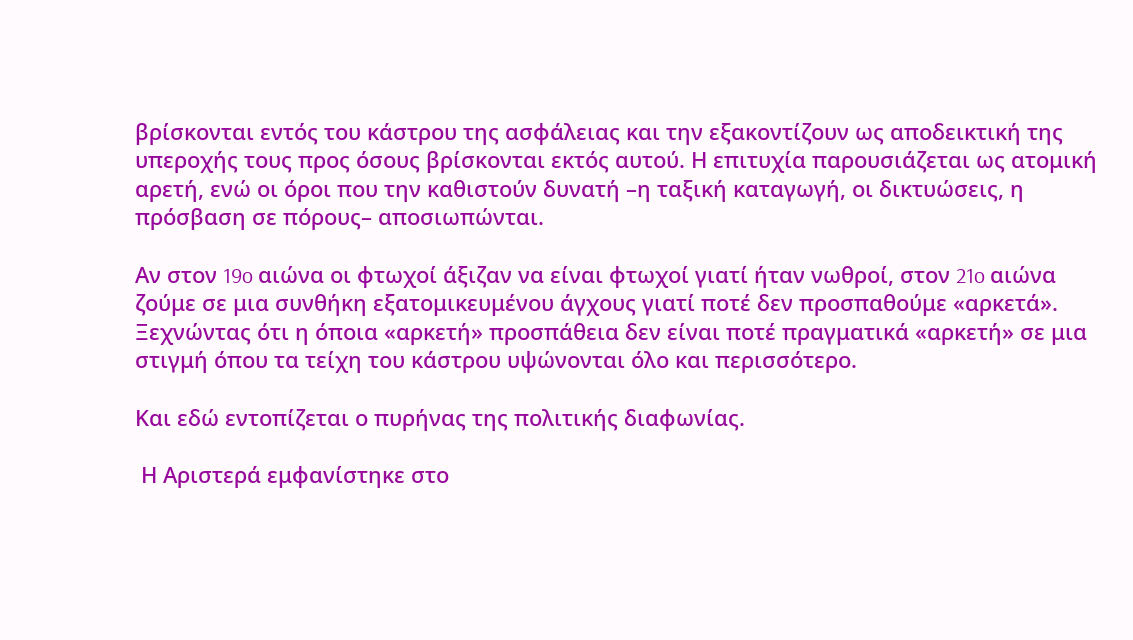βρίσκονται εντός του κάστρου της ασφάλειας και την εξακοντίζουν ως αποδεικτική της υπεροχής τους προς όσους βρίσκονται εκτός αυτού. Η επιτυχία παρουσιάζεται ως ατομική αρετή, ενώ οι όροι που την καθιστούν δυνατή –η ταξική καταγωγή, οι δικτυώσεις, η πρόσβαση σε πόρους– αποσιωπώνται.

Αν στον 19o αιώνα οι φτωχοί άξιζαν να είναι φτωχοί γιατί ήταν νωθροί, στον 21o αιώνα ζούμε σε μια συνθήκη εξατομικευμένου άγχους γιατί ποτέ δεν προσπαθούμε «αρκετά». Ξεχνώντας ότι η όποια «αρκετή» προσπάθεια δεν είναι ποτέ πραγματικά «αρκετή» σε μια στιγμή όπου τα τείχη του κάστρου υψώνονται όλο και περισσότερο.

Και εδώ εντοπίζεται ο πυρήνας της πολιτικής διαφωνίας.

 Η Αριστερά εμφανίστηκε στο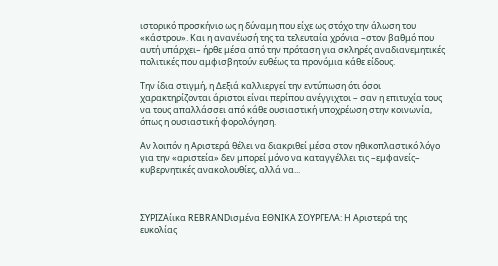ιστορικό προσκήνιο ως η δύναμη που είχε ως στόχο την άλωση του «κάστρου». Και η ανανέωσή της τα τελευταία χρόνια –στον βαθμό που αυτή υπάρχει– ήρθε μέσα από την πρόταση για σκληρές αναδιανεμητικές πολιτικές που αμφισβητούν ευθέως τα προνόμια κάθε είδους.

Την ίδια στιγμή, η Δεξιά καλλιεργεί την εντύπωση ότι όσοι χαρακτηρίζονται άριστοι είναι περίπου ανέγγιχτοι – σαν η επιτυχία τους να τους απαλλάσσει από κάθε ουσιαστική υποχρέωση στην κοινωνία, όπως η ουσιαστική φορολόγηση.

Αν λοιπόν η Αριστερά θέλει να διακριθεί μέσα στον ηθικοπλαστικό λόγο για την «αριστεία» δεν μπορεί μόνο να καταγγέλλει τις –εμφανείς– κυβερνητικές ανακολουθίες, αλλά να...



ΣΥΡΙΖΑίικα REBRANDισμένα ΕΘΝΙΚΑ ΣΟΥΡΓΕΛΑ: Η Αριστερά της ευκολίας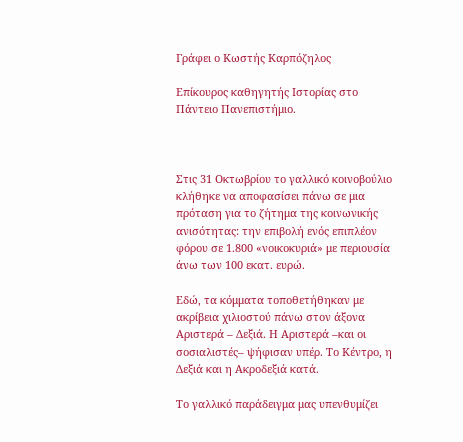Γράφει ο Κωστής Καρπόζηλος

Επίκουρος καθηγητής Ιστορίας στο Πάντειο Πανεπιστήμιο.



Στις 31 Οκτωβρίου το γαλλικό κοινοβούλιο κλήθηκε να αποφασίσει πάνω σε μια πρόταση για το ζήτημα της κοινωνικής ανισότητας: την επιβολή ενός επιπλέον φόρου σε 1.800 «νοικοκυριά» με περιουσία άνω των 100 εκατ. ευρώ.

Εδώ, τα κόμματα τοποθετήθηκαν με ακρίβεια χιλιοστού πάνω στον άξονα Αριστερά – Δεξιά. Η Αριστερά –και οι σοσιαλιστές– ψήφισαν υπέρ. Το Κέντρο, η Δεξιά και η Ακροδεξιά κατά.

Το γαλλικό παράδειγμα μας υπενθυμίζει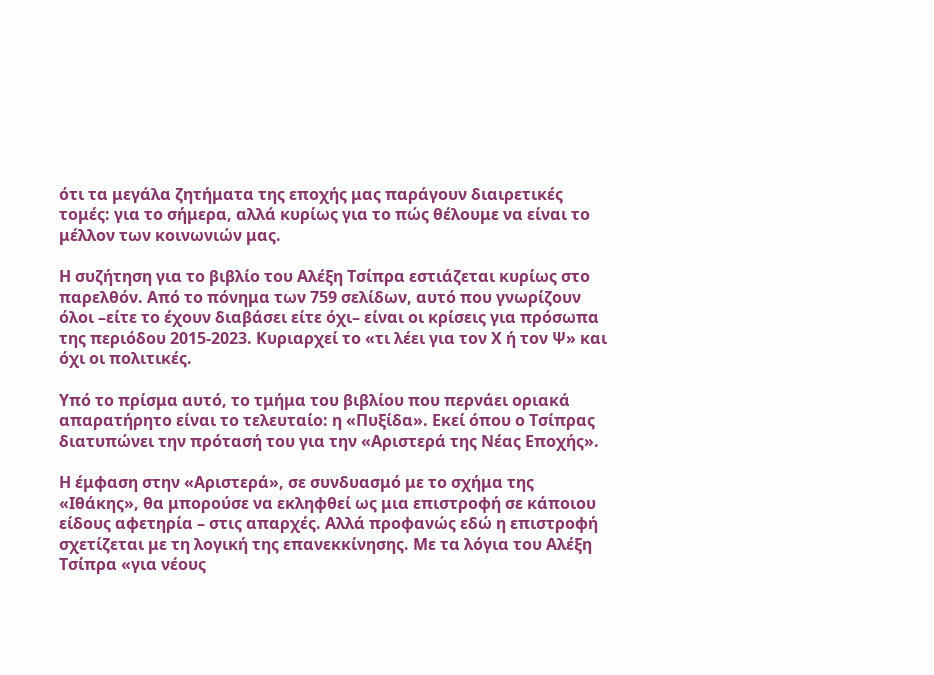ότι τα μεγάλα ζητήματα της εποχής μας παράγουν διαιρετικές τομές: για το σήμερα, αλλά κυρίως για το πώς θέλουμε να είναι το μέλλον των κοινωνιών μας.

Η συζήτηση για το βιβλίο του Αλέξη Τσίπρα εστιάζεται κυρίως στο παρελθόν. Από το πόνημα των 759 σελίδων, αυτό που γνωρίζουν όλοι –είτε το έχουν διαβάσει είτε όχι– είναι οι κρίσεις για πρόσωπα της περιόδου 2015-2023. Κυριαρχεί το «τι λέει για τον Χ ή τον Ψ» και όχι οι πολιτικές.

Υπό το πρίσμα αυτό, το τμήμα του βιβλίου που περνάει οριακά απαρατήρητο είναι το τελευταίο: η «Πυξίδα». Εκεί όπου ο Τσίπρας διατυπώνει την πρότασή του για την «Αριστερά της Νέας Εποχής».

Η έμφαση στην «Αριστερά», σε συνδυασμό με το σχήμα της «Ιθάκης», θα μπορούσε να εκληφθεί ως μια επιστροφή σε κάποιου είδους αφετηρία – στις απαρχές. Αλλά προφανώς εδώ η επιστροφή σχετίζεται με τη λογική της επανεκκίνησης. Με τα λόγια του Αλέξη Τσίπρα «για νέους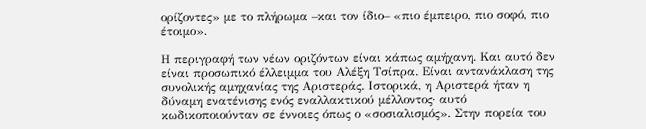ορίζοντες» με το πλήρωμα –και τον ίδιο– «πιο έμπειρο, πιο σοφό, πιο έτοιμο».

Η περιγραφή των νέων οριζόντων είναι κάπως αμήχανη. Και αυτό δεν είναι προσωπικό έλλειμμα του Αλέξη Τσίπρα. Είναι αντανάκλαση της συνολικής αμηχανίας της Αριστεράς. Ιστορικά, η Αριστερά ήταν η δύναμη ενατένισης ενός εναλλακτικού μέλλοντος· αυτό κωδικοποιούνταν σε έννοιες όπως ο «σοσιαλισμός». Στην πορεία του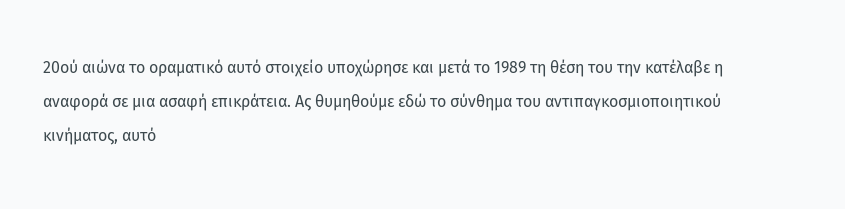20ού αιώνα το οραματικό αυτό στοιχείο υποχώρησε και μετά το 1989 τη θέση του την κατέλαβε η αναφορά σε μια ασαφή επικράτεια. Ας θυμηθούμε εδώ το σύνθημα του αντιπαγκοσμιοποιητικού κινήματος, αυτό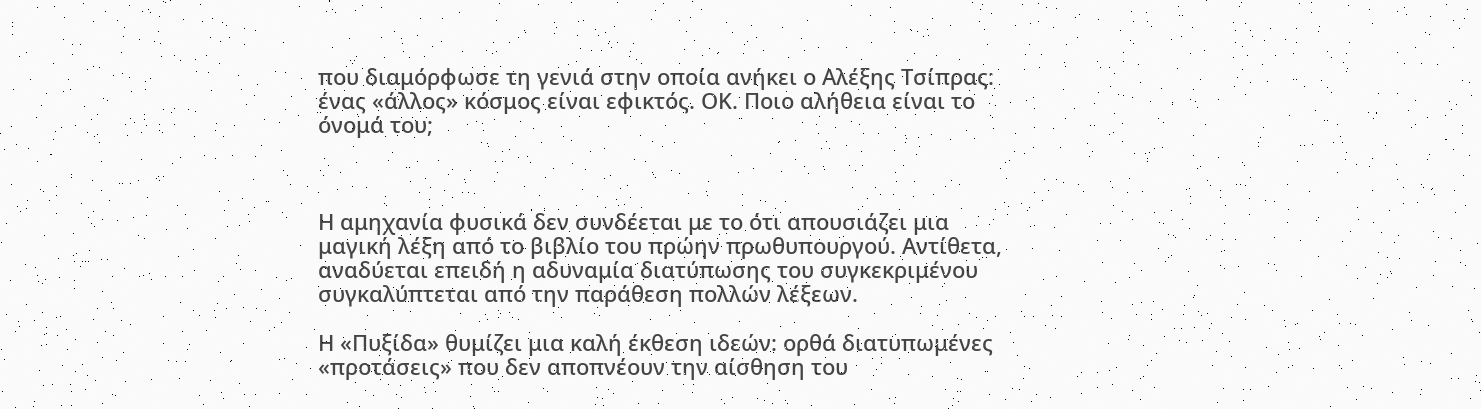που διαμόρφωσε τη γενιά στην οποία ανήκει ο Αλέξης Τσίπρας: ένας «άλλος» κόσμος είναι εφικτός. ΟΚ. Ποιο αλήθεια είναι το όνομά του;



Η αμηχανία φυσικά δεν συνδέεται με το ότι απουσιάζει μια μαγική λέξη από το βιβλίο του πρώην πρωθυπουργού. Αντίθετα, αναδύεται επειδή η αδυναμία διατύπωσης του συγκεκριμένου συγκαλύπτεται από την παράθεση πολλών λέξεων.

Η «Πυξίδα» θυμίζει μια καλή έκθεση ιδεών: ορθά διατυπωμένες «προτάσεις» που δεν αποπνέουν την αίσθηση του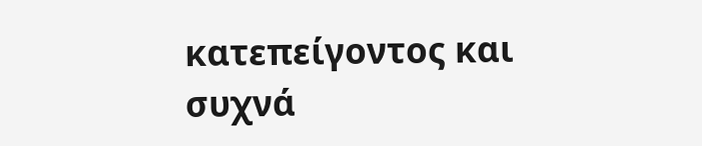κατεπείγοντος και συχνά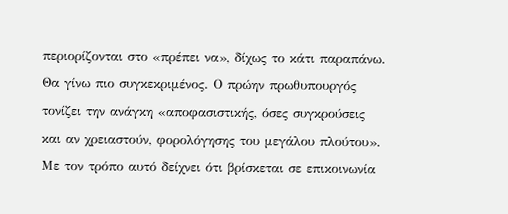περιορίζονται στο «πρέπει να», δίχως το κάτι παραπάνω. Θα γίνω πιο συγκεκριμένος. Ο πρώην πρωθυπουργός τονίζει την ανάγκη «αποφασιστικής, όσες συγκρούσεις και αν χρειαστούν, φορολόγησης του μεγάλου πλούτου». Με τον τρόπο αυτό δείχνει ότι βρίσκεται σε επικοινωνία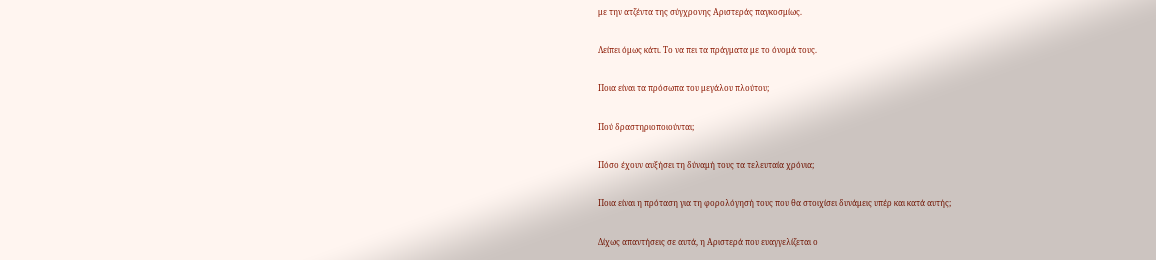με την ατζέντα της σύγχρονης Αριστεράς παγκοσμίως.

Λείπει όμως κάτι. Το να πει τα πράγματα με το όνομά τους.

Ποια είναι τα πρόσωπα του μεγάλου πλούτου;

Πού δραστηριοποιούνται;

Πόσο έχουν αυξήσει τη δύναμή τους τα τελευταία χρόνια;

Ποια είναι η πρόταση για τη φορολόγησή τους που θα στοιχίσει δυνάμεις υπέρ και κατά αυτής;

Δίχως απαντήσεις σε αυτά, η Αριστερά που ευαγγελίζεται ο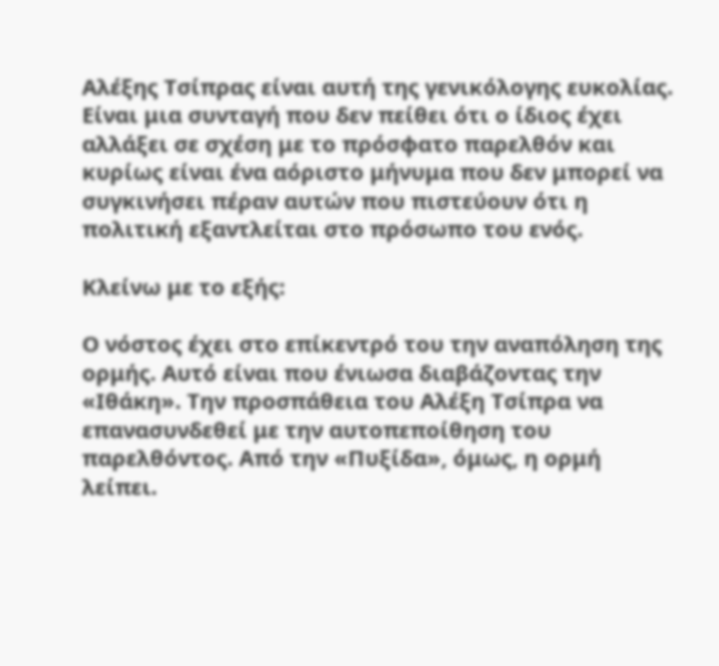Αλέξης Τσίπρας είναι αυτή της γενικόλογης ευκολίας. Είναι μια συνταγή που δεν πείθει ότι ο ίδιος έχει αλλάξει σε σχέση με το πρόσφατο παρελθόν και κυρίως είναι ένα αόριστο μήνυμα που δεν μπορεί να συγκινήσει πέραν αυτών που πιστεύουν ότι η πολιτική εξαντλείται στο πρόσωπο του ενός.

Κλείνω με το εξής:

Ο νόστος έχει στο επίκεντρό του την αναπόληση της ορμής. Αυτό είναι που ένιωσα διαβάζοντας την «Ιθάκη». Την προσπάθεια του Αλέξη Τσίπρα να επανασυνδεθεί με την αυτοπεποίθηση του παρελθόντος. Από την «Πυξίδα», όμως, η ορμή λείπει.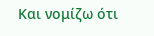Και νομίζω ότι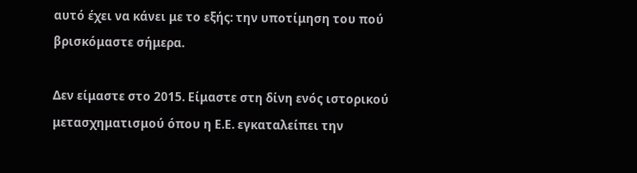αυτό έχει να κάνει με το εξής: την υποτίμηση του πού βρισκόμαστε σήμερα.

Δεν είμαστε στο 2015. Είμαστε στη δίνη ενός ιστορικού μετασχηματισμού όπου η Ε.Ε. εγκαταλείπει την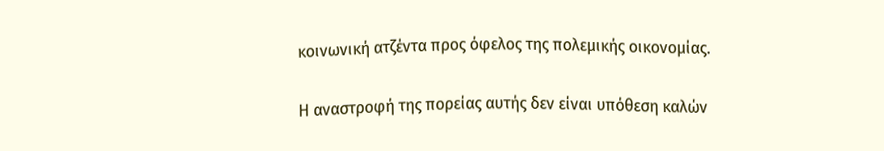κοινωνική ατζέντα προς όφελος της πολεμικής οικονομίας.

Η αναστροφή της πορείας αυτής δεν είναι υπόθεση καλών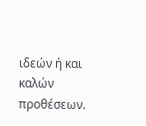ιδεών ή και καλών προθέσεων.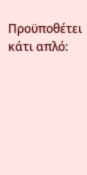Προϋποθέτει κάτι απλό: